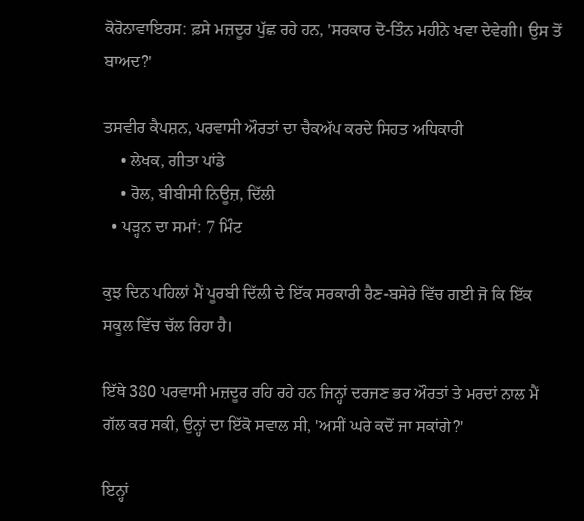ਕੋਰੋਨਾਵਾਇਰਸ: ਫ਼ਸੇ ਮਜ਼ਦੂਰ ਪੁੱਛ ਰਹੇ ਹਨ, 'ਸਰਕਾਰ ਦੋ-ਤਿੰਨ ਮਹੀਨੇ ਖਵਾ ਦੇਵੇਗੀ। ਉਸ ਤੋਂ ਬਾਅਦ?'

ਤਸਵੀਰ ਕੈਪਸ਼ਨ, ਪਰਵਾਸੀ ਔਰਤਾਂ ਦਾ ਚੈਕਅੱਪ ਕਰਦੇ ਸਿਹਤ ਅਧਿਕਾਰੀ
    • ਲੇਖਕ, ਗੀਤਾ ਪਾਂਡੇ
    • ਰੋਲ, ਬੀਬੀਸੀ ਨਿਊਜ਼, ਦਿੱਲੀ
  • ਪੜ੍ਹਨ ਦਾ ਸਮਾਂ: 7 ਮਿੰਟ

ਕੁਝ ਦਿਨ ਪਹਿਲਾਂ ਮੈਂ ਪੂਰਬੀ ਦਿੱਲੀ ਦੇ ਇੱਕ ਸਰਕਾਰੀ ਰੈਣ-ਬਸੇਰੇ ਵਿੱਚ ਗਈ ਜੋ ਕਿ ਇੱਕ ਸਕੂਲ ਵਿੱਚ ਚੱਲ ਰਿਹਾ ਹੈ।

ਇੱਥੇ 380 ਪਰਵਾਸੀ ਮਜ਼ਦੂਰ ਰਹਿ ਰਹੇ ਹਨ ਜਿਨ੍ਹਾਂ ਦਰਜਣ ਭਰ ਔਰਤਾਂ ਤੇ ਮਰਦਾਂ ਨਾਲ ਮੈਂ ਗੱਲ ਕਰ ਸਕੀ, ਉਨ੍ਹਾਂ ਦਾ ਇੱਕੋ ਸਵਾਲ ਸੀ, 'ਅਸੀਂ ਘਰੇ ਕਦੋਂ ਜਾ ਸਕਾਂਗੇ?'

ਇਨ੍ਹਾਂ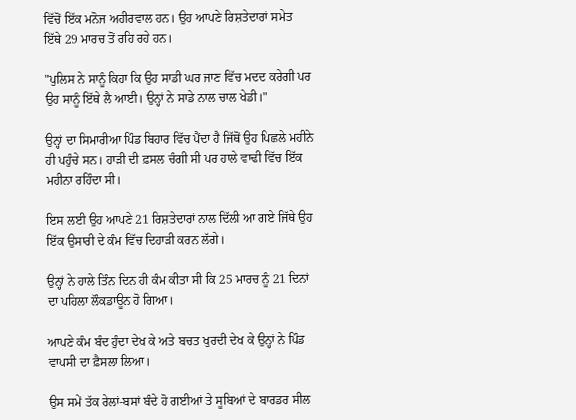ਵਿੱਚੋਂ ਇੱਕ ਮਨੋਜ ਅਹੀਰਵਾਲ ਹਨ। ਉਹ ਆਪਣੇ ਰਿਸ਼ਤੇਦਾਰਾਂ ਸਮੇਤ ਇੱਥੇ 29 ਮਾਰਚ ਤੋਂ ਰਹਿ ਰਹੇ ਹਨ।

"ਪੁਲਿਸ ਨੇ ਸਾਨੂੰ ਕਿਹਾ ਕਿ ਉਹ ਸਾਡੀ ਘਰ ਜਾਣ ਵਿੱਚ ਮਦਦ ਕਰੇਗੀ ਪਰ ਉਹ ਸਾਨੂੰ ਇੱਥੇ ਲੈ ਆਈ। ਉਨ੍ਹਾਂ ਨੇ ਸਾਡੇ ਨਾਲ ਚਾਲ ਖੇਡੀ।"

ਉਨ੍ਹਾਂ ਦਾ ਸਿਮਾਰੀਆ ਪਿੰਡ ਬਿਹਾਰ ਵਿੱਚ ਪੈਂਦਾ ਹੈ ਜਿੱਥੋਂ ਉਹ ਪਿਛਲੇ ਮਹੀਨੇ ਹੀ ਪਹੁੰਚੇ ਸਨ। ਹਾੜੀ ਦੀ ਫ਼ਸਲ ਚੰਗੀ ਸੀ ਪਰ ਹਾਲੇ ਵਾਢੀ ਵਿੱਚ ਇੱਕ ਮਹੀਨਾ ਰਹਿੰਦਾ ਸੀ।

ਇਸ ਲਈ ਉਹ ਆਪਣੇ 21 ਰਿਸ਼ਤੇਦਾਰਾਂ ਨਾਲ ਦਿੱਲੀ ਆ ਗਏ ਜਿੱਥੇ ਉਹ ਇੱਕ ਉਸਾਰੀ ਦੇ ਕੰਮ ਵਿੱਚ ਦਿਹਾੜੀ ਕਰਨ ਲੱਗੇ।

ਉਨ੍ਹਾਂ ਨੇ ਹਾਲੇ ਤਿੰਨ ਦਿਨ ਹੀ ਕੰਮ ਕੀਤਾ ਸੀ ਕਿ 25 ਮਾਰਚ ਨੂੰ 21 ਦਿਨਾਂ ਦਾ ਪਹਿਲਾ ਲੌਕਡਾਊਨ ਹੋ ਗਿਆ।

ਆਪਣੇ ਕੰਮ ਬੰਦ ਹੁੰਦਾ ਦੇਖ ਕੇ ਅਤੇ ਬਚਤ ਖੁਰਦੀ ਦੇਖ ਕੇ ਉਨ੍ਹਾਂ ਨੇ ਪਿੰਡ ਵਾਪਸੀ ਦਾ ਫ਼ੈਸਲਾ ਲਿਆ।

ਉਸ ਸਮੇਂ ਤੱਕ ਰੇਲਾਂ-ਬਸਾਂ ਬੰਦੇ ਹੋ ਗਈਆਂ ਤੇ ਸੂਬਿਆਂ ਦੇ ਬਾਰਡਰ ਸੀਲ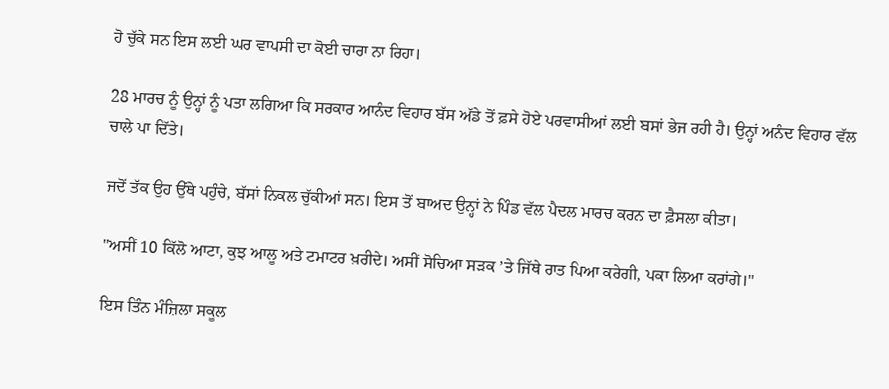ਹੋ ਚੁੱਕੇ ਸਨ ਇਸ ਲਈ ਘਰ ਵਾਪਸੀ ਦਾ ਕੋਈ ਚਾਰਾ ਨਾ ਰਿਹਾ।

28 ਮਾਰਚ ਨੂੰ ਉਨ੍ਹਾਂ ਨੂੰ ਪਤਾ ਲਗਿਆ ਕਿ ਸਰਕਾਰ ਆਨੰਦ ਵਿਹਾਰ ਬੱਸ ਅੱਡੇ ਤੋਂ ਫ਼ਸੇ ਹੋਏ ਪਰਵਾਸੀਆਂ ਲਈ ਬਸਾਂ ਭੇਜ ਰਹੀ ਹੈ। ਉਨ੍ਹਾਂ ਅਨੰਦ ਵਿਹਾਰ ਵੱਲ ਚਾਲੇ ਪਾ ਦਿੱਤੇ।

ਜਦੋਂ ਤੱਕ ਉਹ ਉੱਥੇ ਪਹੁੰਚੇ, ਬੱਸਾਂ ਨਿਕਲ ਚੁੱਕੀਆਂ ਸਨ। ਇਸ ਤੋਂ ਬਾਅਦ ਉਨ੍ਹਾਂ ਨੇ ਪਿੰਡ ਵੱਲ ਪੈਦਲ ਮਾਰਚ ਕਰਨ ਦਾ ਫ਼ੈਸਲਾ ਕੀਤਾ।

"ਅਸੀਂ 10 ਕਿੱਲੋ ਆਟਾ, ਕੁਝ ਆਲੂ ਅਤੇ ਟਮਾਟਰ ਖ਼ਰੀਦੇ। ਅਸੀਂ ਸੋਚਿਆ ਸੜਕ ’ਤੇ ਜਿੱਥੇ ਰਾਤ ਪਿਆ ਕਰੇਗੀ, ਪਕਾ ਲਿਆ ਕਰਾਂਗੇ।"

ਇਸ ਤਿੰਨ ਮੰਜ਼ਿਲਾ ਸਕੂਲ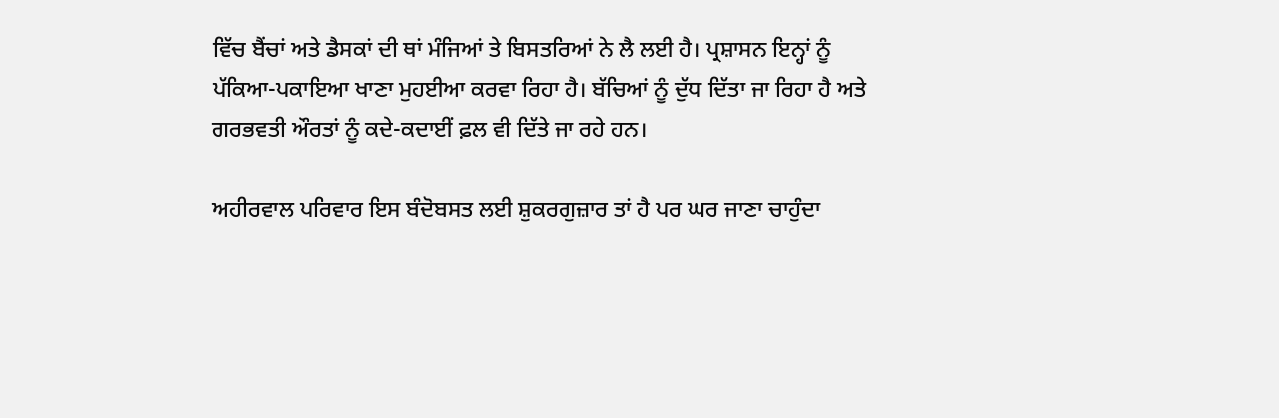ਵਿੱਚ ਬੈਂਚਾਂ ਅਤੇ ਡੈਸਕਾਂ ਦੀ ਥਾਂ ਮੰਜਿਆਂ ਤੇ ਬਿਸਤਰਿਆਂ ਨੇ ਲੈ ਲਈ ਹੈ। ਪ੍ਰਸ਼ਾਸਨ ਇਨ੍ਹਾਂ ਨੂੰ ਪੱਕਿਆ-ਪਕਾਇਆ ਖਾਣਾ ਮੁਹਈਆ ਕਰਵਾ ਰਿਹਾ ਹੈ। ਬੱਚਿਆਂ ਨੂੰ ਦੁੱਧ ਦਿੱਤਾ ਜਾ ਰਿਹਾ ਹੈ ਅਤੇ ਗਰਭਵਤੀ ਔਰਤਾਂ ਨੂੰ ਕਦੇ-ਕਦਾਈਂ ਫ਼ਲ ਵੀ ਦਿੱਤੇ ਜਾ ਰਹੇ ਹਨ।

ਅਹੀਰਵਾਲ ਪਰਿਵਾਰ ਇਸ ਬੰਦੋਬਸਤ ਲਈ ਸ਼ੁਕਰਗੁਜ਼ਾਰ ਤਾਂ ਹੈ ਪਰ ਘਰ ਜਾਣਾ ਚਾਹੁੰਦਾ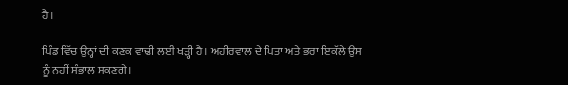ਹੈ।

ਪਿੰਡ ਵਿੱਚ ਉਨ੍ਹਾਂ ਦੀ ਕਣਕ ਵਾਢੀ ਲਈ ਖੜ੍ਹੀ ਹੈ। ਅਹੀਰਵਾਲ ਦੇ ਪਿਤਾ ਅਤੇ ਭਰਾ ਇਕੱਲੇ ਉਸ ਨੂੰ ਨਹੀਂ ਸੰਭਾਲ ਸਕਣਗੇ।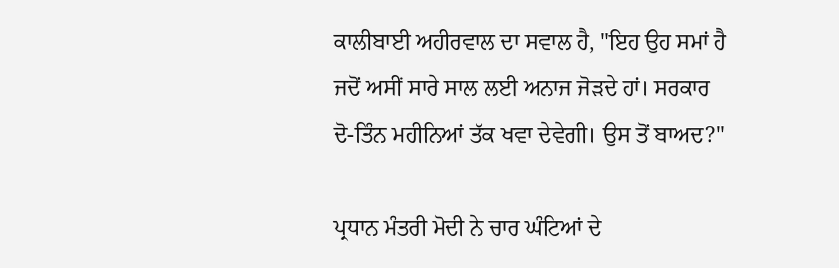ਕਾਲੀਬਾਈ ਅਹੀਰਵਾਲ ਦਾ ਸਵਾਲ ਹੈ, "ਇਹ ਉਹ ਸਮਾਂ ਹੈ ਜਦੋਂ ਅਸੀਂ ਸਾਰੇ ਸਾਲ ਲਈ ਅਨਾਜ ਜੋੜਦੇ ਹਾਂ। ਸਰਕਾਰ ਦੋ-ਤਿੰਨ ਮਹੀਨਿਆਂ ਤੱਕ ਖਵਾ ਦੇਵੇਗੀ। ਉਸ ਤੋਂ ਬਾਅਦ?"

ਪ੍ਰਧਾਨ ਮੰਤਰੀ ਮੋਦੀ ਨੇ ਚਾਰ ਘੰਟਿਆਂ ਦੇ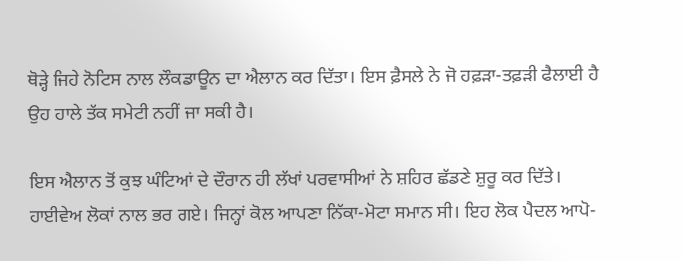ਥੋੜ੍ਹੇ ਜਿਹੇ ਨੋਟਿਸ ਨਾਲ ਲੌਕਡਾਊਨ ਦਾ ਐਲਾਨ ਕਰ ਦਿੱਤਾ। ਇਸ ਫ਼ੈਸਲੇ ਨੇ ਜੋ ਹਫ਼ੜਾ-ਤਫ਼ੜੀ ਫੈਲਾਈ ਹੈ ਉਹ ਹਾਲੇ ਤੱਕ ਸਮੇਟੀ ਨਹੀਂ ਜਾ ਸਕੀ ਹੈ।

ਇਸ ਐਲਾਨ ਤੋਂ ਕੁਝ ਘੰਟਿਆਂ ਦੇ ਦੌਰਾਨ ਹੀ ਲੱਖਾਂ ਪਰਵਾਸੀਆਂ ਨੇ ਸ਼ਹਿਰ ਛੱਡਣੇ ਸ਼ੁਰੂ ਕਰ ਦਿੱਤੇ। ਹਾਈਵੇਅ ਲੋਕਾਂ ਨਾਲ ਭਰ ਗਏ। ਜਿਨ੍ਹਾਂ ਕੋਲ ਆਪਣਾ ਨਿੱਕਾ-ਮੋਟਾ ਸਮਾਨ ਸੀ। ਇਹ ਲੋਕ ਪੈਦਲ ਆਪੋ-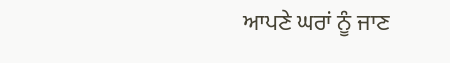ਆਪਣੇ ਘਰਾਂ ਨੂੰ ਜਾਣ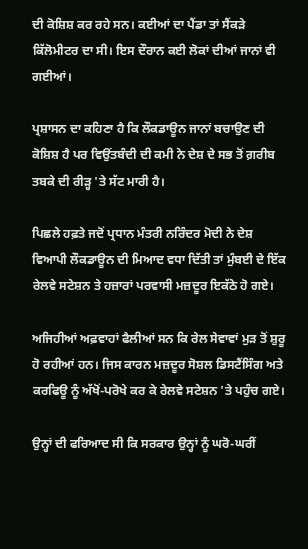ਦੀ ਕੋਸ਼ਿਸ਼ ਕਰ ਰਹੇ ਸਨ। ਕਈਆਂ ਦਾ ਪੈਂਡਾ ਤਾਂ ਸੈਂਕੜੇ ਕਿੱਲੋਮੀਟਰ ਦਾ ਸੀ। ਇਸ ਦੌਰਾਨ ਕਈ ਲੋਕਾਂ ਦੀਆਂ ਜਾਨਾਂ ਵੀ ਗਈਆਂ।

ਪ੍ਰਸ਼ਾਸਨ ਦਾ ਕਹਿਣਾ ਹੈ ਕਿ ਲੌਕਡਾਊਨ ਜਾਨਾਂ ਬਚਾਉਣ ਦੀ ਕੋਸ਼ਿਸ਼ ਹੈ ਪਰ ਵਿਉਂਤਬੰਦੀ ਦੀ ਕਮੀ ਨੇ ਦੇਸ਼ ਦੇ ਸਭ ਤੋਂ ਗ਼ਰੀਬ ਤਬਕੇ ਦੀ ਰੀੜ੍ਹ 'ਤੇ ਸੱਟ ਮਾਰੀ ਹੈ।

ਪਿਛਲੇ ਹਫ਼ਤੇ ਜਦੋਂ ਪ੍ਰਧਾਨ ਮੰਤਰੀ ਨਰਿੰਦਰ ਮੋਦੀ ਨੇ ਦੇਸ਼ ਵਿਆਪੀ ਲੌਕਡਾਊਨ ਦੀ ਮਿਆਦ ਵਧਾ ਦਿੱਤੀ ਤਾਂ ਮੁੰਬਈ ਦੇ ਇੱਕ ਰੇਲਵੇ ਸਟੇਸ਼ਨ ਤੇ ਹਜ਼ਾਰਾਂ ਪਰਵਾਸੀ ਮਜ਼ਦੂਰ ਇਕੱਠੇ ਹੋ ਗਏ।

ਅਜਿਹੀਆਂ ਅਫ਼ਵਾਹਾਂ ਫੈਲੀਆਂ ਸਨ ਕਿ ਰੇਲ ਸੇਵਾਵਾਂ ਮੁੜ ਤੋਂ ਸ਼ੁਰੂ ਹੋ ਰਹੀਆਂ ਹਨ। ਜਿਸ ਕਾਰਨ ਮਜ਼ਦੂਰ ਸੋਸ਼ਲ ਡਿਸਟੈਂਸਿੰਗ ਅਤੇ ਕਰਫਿਊ ਨੂੰ ਅੱਖੋਂ-ਪਰੋਖੇ ਕਰ ਕੇ ਰੇਲਵੇ ਸਟੇਸ਼ਨ 'ਤੇ ਪਹੁੰਚ ਗਏ।

ਉਨ੍ਹਾਂ ਦੀ ਫਰਿਆਦ ਸੀ ਕਿ ਸਰਕਾਰ ਉਨ੍ਹਾਂ ਨੂੰ ਘਰੋ-ਘਰੀਂ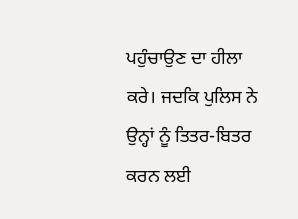ਪਹੁੰਚਾਉਣ ਦਾ ਹੀਲਾ ਕਰੇ। ਜਦਕਿ ਪੁਲਿਸ ਨੇ ਉਨ੍ਹਾਂ ਨੂੰ ਤਿਤਰ-ਬਿਤਰ ਕਰਨ ਲਈ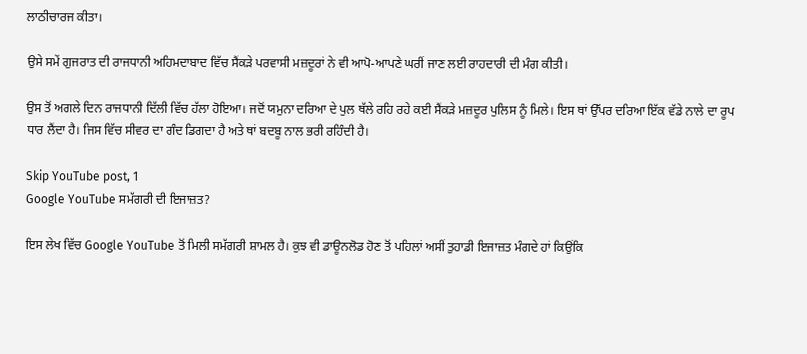ਲਾਠੀਚਾਰਜ ਕੀਤਾ।

ਉਸੇ ਸਮੇਂ ਗੁਜਰਾਤ ਦੀ ਰਾਜਧਾਨੀ ਅਹਿਮਦਾਬਾਦ ਵਿੱਚ ਸੈਂਕੜੇ ਪਰਵਾਸੀ ਮਜ਼ਦੂਰਾਂ ਨੇ ਵੀ ਆਪੋ-ਆਪਣੇ ਘਰੀਂ ਜਾਣ ਲਈ ਰਾਹਦਾਰੀ ਦੀ ਮੰਗ ਕੀਤੀ।

ਉਸ ਤੋਂ ਅਗਲੇ ਦਿਨ ਰਾਜਧਾਨੀ ਦਿੱਲੀ ਵਿੱਚ ਹੱਲਾ ਹੋਇਆ। ਜਦੋਂ ਯਮੁਨਾ ਦਰਿਆ ਦੇ ਪੁਲ ਥੱਲੇ ਰਹਿ ਰਹੇ ਕਈ ਸੈਂਕੜੇ ਮਜ਼ਦੂਰ ਪੁਲਿਸ ਨੂੰ ਮਿਲੇ। ਇਸ ਥਾਂ ਉੱਪਰ ਦਰਿਆ ਇੱਕ ਵੱਡੇ ਨਾਲੇ ਦਾ ਰੂਪ ਧਾਰ ਲੈਂਦਾ ਹੈ। ਜਿਸ ਵਿੱਚ ਸੀਵਰ ਦਾ ਗੰਦ ਡਿਗਦਾ ਹੈ ਅਤੇ ਥਾਂ ਬਦਬੂ ਨਾਲ ਭਰੀ ਰਹਿੰਦੀ ਹੈ।

Skip YouTube post, 1
Google YouTube ਸਮੱਗਰੀ ਦੀ ਇਜਾਜ਼ਤ?

ਇਸ ਲੇਖ ਵਿੱਚ Google YouTube ਤੋਂ ਮਿਲੀ ਸਮੱਗਰੀ ਸ਼ਾਮਲ ਹੈ। ਕੁਝ ਵੀ ਡਾਊਨਲੋਡ ਹੋਣ ਤੋਂ ਪਹਿਲਾਂ ਅਸੀਂ ਤੁਹਾਡੀ ਇਜਾਜ਼ਤ ਮੰਗਦੇ ਹਾਂ ਕਿਉਂਕਿ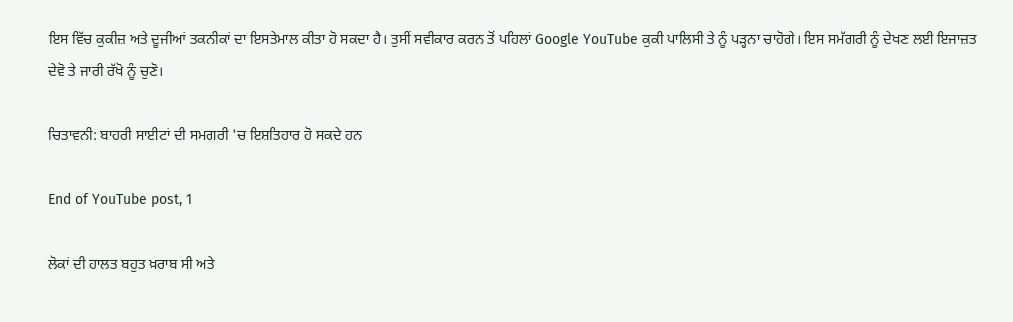ਇਸ ਵਿੱਚ ਕੁਕੀਜ਼ ਅਤੇ ਦੂਜੀਆਂ ਤਕਨੀਕਾਂ ਦਾ ਇਸਤੇਮਾਲ ਕੀਤਾ ਹੋ ਸਕਦਾ ਹੈ। ਤੁਸੀਂ ਸਵੀਕਾਰ ਕਰਨ ਤੋਂ ਪਹਿਲਾਂ Google YouTube ਕੁਕੀ ਪਾਲਿਸੀ ਤੇ ਨੂੰ ਪੜ੍ਹਨਾ ਚਾਹੋਗੇ। ਇਸ ਸਮੱਗਰੀ ਨੂੰ ਦੇਖਣ ਲਈ ਇਜਾਜ਼ਤ ਦੇਵੋ ਤੇ ਜਾਰੀ ਰੱਖੋ ਨੂੰ ਚੁਣੋ।

ਚਿਤਾਵਨੀ: ਬਾਹਰੀ ਸਾਈਟਾਂ ਦੀ ਸਮਗਰੀ 'ਚ ਇਸ਼ਤਿਹਾਰ ਹੋ ਸਕਦੇ ਹਨ

End of YouTube post, 1

ਲੋਕਾਂ ਦੀ ਹਾਲਤ ਬਹੁਤ ਖ਼ਰਾਬ ਸੀ ਅਤੇ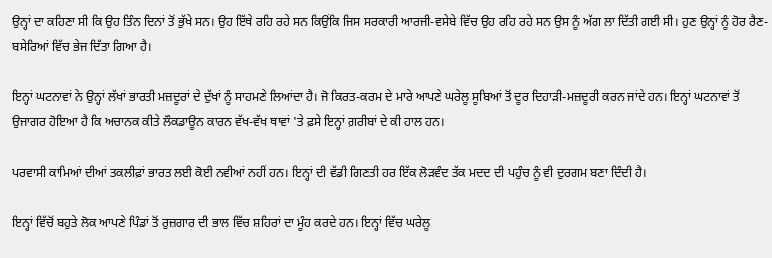ਉਨ੍ਹਾਂ ਦਾ ਕਹਿਣਾ ਸੀ ਕਿ ਉਹ ਤਿੰਨ ਦਿਨਾਂ ਤੋਂ ਭੁੱਖੇ ਸਨ। ਉਹ ਇੱਥੇ ਰਹਿ ਰਹੇ ਸਨ ਕਿਉਂਕਿ ਜਿਸ ਸਰਕਾਰੀ ਆਰਜੀ-ਵਸੇਬੇ ਵਿੱਚ ਉਹ ਰਹਿ ਰਹੇ ਸਨ ਉਸ ਨੂੰ ਅੱਗ ਲਾ ਦਿੱਤੀ ਗਈ ਸੀ। ਹੁਣ ਉਨ੍ਹਾਂ ਨੂੰ ਹੋਰ ਰੈਣ-ਬਸੇਰਿਆਂ ਵਿੱਚ ਭੇਜ ਦਿੱਤਾ ਗਿਆ ਹੈ।

ਇਨ੍ਹਾਂ ਘਟਨਾਵਾਂ ਨੇ ਉਨ੍ਹਾਂ ਲੱਖਾਂ ਭਾਰਤੀ ਮਜ਼ਦੂਰਾਂ ਦੇ ਦੁੱਖਾਂ ਨੂੰ ਸਾਹਮਣੇ ਲਿਆਂਦਾ ਹੈ। ਜੋ ਕਿਰਤ-ਕਰਮ ਦੇ ਮਾਰੇ ਆਪਣੇ ਘਰੇਲੂ ਸੂਬਿਆਂ ਤੋਂ ਦੂਰ ਦਿਹਾੜੀ-ਮਜ਼ਦੂਰੀ ਕਰਨ ਜਾਂਦੇ ਹਨ। ਇਨ੍ਹਾਂ ਘਟਨਾਵਾਂ ਤੋਂ ਉਜਾਗਰ ਹੋਇਆ ਹੈ ਕਿ ਅਚਾਨਕ ਕੀਤੇ ਲੌਕਡਾਊਨ ਕਾਰਨ ਵੱਖ-ਵੱਖ ਥਾਵਾਂ 'ਤੇ ਫ਼ਸੇ ਇਨ੍ਹਾਂ ਗ਼ਰੀਬਾਂ ਦੇ ਕੀ ਹਾਲ ਹਨ।

ਪਰਵਾਸੀ ਕਾਮਿਆਂ ਦੀਆਂ ਤਕਲੀਫ਼ਾਂ ਭਾਰਤ ਲਈ ਕੋਈ ਨਵੀਆਂ ਨਹੀਂ ਹਨ। ਇਨ੍ਹਾਂ ਦੀ ਵੱਡੀ ਗਿਣਤੀ ਹਰ ਇੱਕ ਲੋੜਵੰਦ ਤੱਕ ਮਦਦ ਦੀ ਪਹੁੰਚ ਨੂੰ ਵੀ ਦੁਰਗਮ ਬਣਾ ਦਿੰਦੀ ਹੈ।

ਇਨ੍ਹਾਂ ਵਿੱਚੋਂ ਬਹੁਤੇ ਲੋਕ ਆਪਣੇ ਪਿੰਡਾਂ ਤੋਂ ਰੁਜ਼ਗਾਰ ਦੀ ਭਾਲ ਵਿੱਚ ਸ਼ਹਿਰਾਂ ਦਾ ਮੂੰਹ ਕਰਦੇ ਹਨ। ਇਨ੍ਹਾਂ ਵਿੱਚ ਘਰੇਲੂ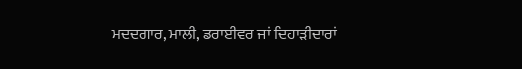ਮਦਦਗਾਰ, ਮਾਲੀ, ਡਰਾਈਵਰ ਜਾਂ ਦਿਹਾੜੀਦਾਰਾਂ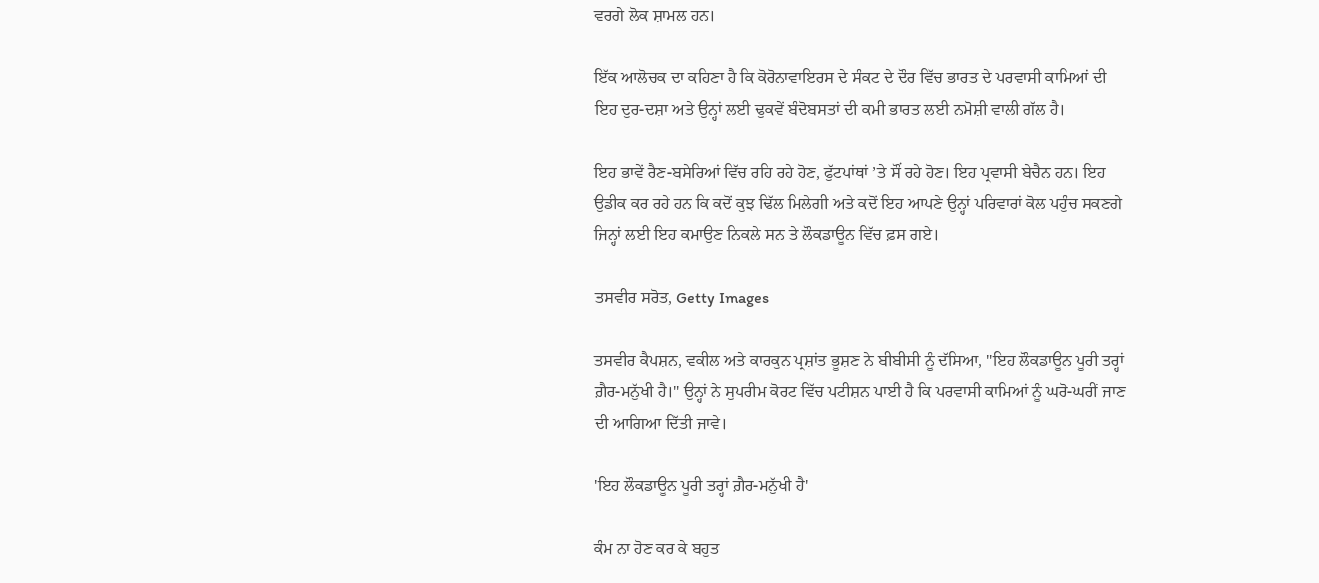ਵਰਗੇ ਲੋਕ ਸ਼ਾਮਲ ਹਨ।

ਇੱਕ ਆਲੋਚਕ ਦਾ ਕਹਿਣਾ ਹੈ ਕਿ ਕੋਰੋਨਾਵਾਇਰਸ ਦੇ ਸੰਕਟ ਦੇ ਦੌਰ ਵਿੱਚ ਭਾਰਤ ਦੇ ਪਰਵਾਸੀ ਕਾਮਿਆਂ ਦੀ ਇਹ ਦੁਰ-ਦਸ਼ਾ ਅਤੇ ਉਨ੍ਹਾਂ ਲਈ ਢੁਕਵੇਂ ਬੰਦੋਬਸਤਾਂ ਦੀ ਕਮੀ ਭਾਰਤ ਲਈ ਨਮੋਸ਼ੀ ਵਾਲੀ ਗੱਲ ਹੈ।

ਇਹ ਭਾਵੇਂ ਰੈਣ-ਬਸੇਰਿਆਂ ਵਿੱਚ ਰਹਿ ਰਹੇ ਹੋਣ, ਫੁੱਟਪਾਂਥਾਂ ’ਤੇ ਸੌਂ ਰਹੇ ਹੋਣ। ਇਹ ਪ੍ਰਵਾਸੀ ਬੇਚੈਨ ਹਨ। ਇਹ ਉਡੀਕ ਕਰ ਰਹੇ ਹਨ ਕਿ ਕਦੋਂ ਕੁਝ ਢਿੱਲ ਮਿਲੇਗੀ ਅਤੇ ਕਦੋਂ ਇਹ ਆਪਣੇ ਉਨ੍ਹਾਂ ਪਰਿਵਾਰਾਂ ਕੋਲ ਪਹੁੰਚ ਸਕਣਗੇ ਜਿਨ੍ਹਾਂ ਲਈ ਇਹ ਕਮਾਉਣ ਨਿਕਲੇ ਸਨ ਤੇ ਲੌਕਡਾਊਨ ਵਿੱਚ ਫ਼ਸ ਗਏ।

ਤਸਵੀਰ ਸਰੋਤ, Getty Images

ਤਸਵੀਰ ਕੈਪਸ਼ਨ, ਵਕੀਲ ਅਤੇ ਕਾਰਕੁਨ ਪ੍ਰਸ਼ਾਂਤ ਭੂਸ਼ਣ ਨੇ ਬੀਬੀਸੀ ਨੂੰ ਦੱਸਿਆ, "ਇਹ ਲੌਕਡਾਊਨ ਪੂਰੀ ਤਰ੍ਹਾਂ ਗ਼ੈਰ-ਮਨੁੱਖੀ ਹੈ।" ਉਨ੍ਹਾਂ ਨੇ ਸੁਪਰੀਮ ਕੋਰਟ ਵਿੱਚ ਪਟੀਸ਼ਨ ਪਾਈ ਹੈ ਕਿ ਪਰਵਾਸੀ ਕਾਮਿਆਂ ਨੂੰ ਘਰੋ-ਘਰੀਂ ਜਾਣ ਦੀ ਆਗਿਆ ਦਿੱਤੀ ਜਾਵੇ।

'ਇਹ ਲੌਕਡਾਊਨ ਪੂਰੀ ਤਰ੍ਹਾਂ ਗ਼ੈਰ-ਮਨੁੱਖੀ ਹੈ'

ਕੰਮ ਨਾ ਹੋਣ ਕਰ ਕੇ ਬਹੁਤ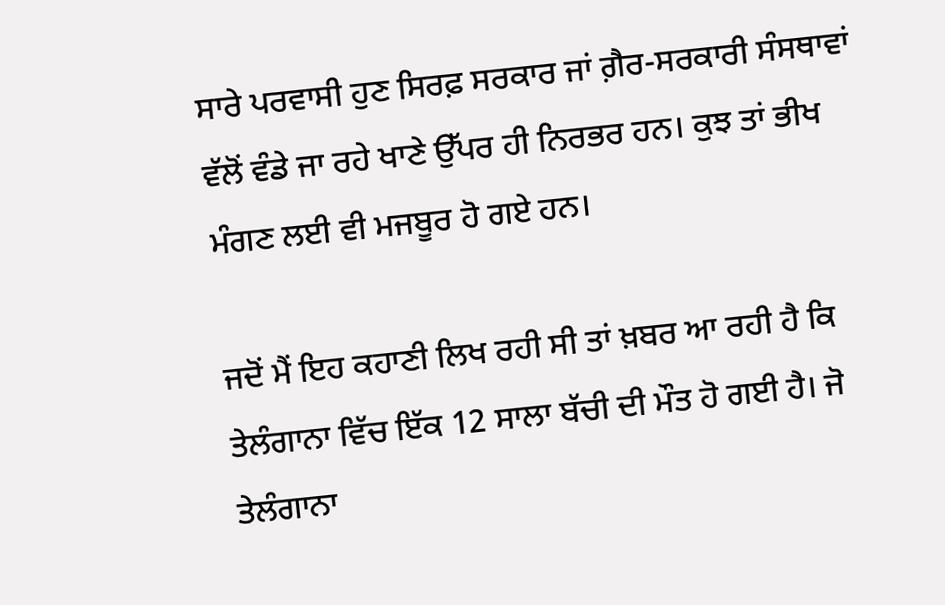ਸਾਰੇ ਪਰਵਾਸੀ ਹੁਣ ਸਿਰਫ਼ ਸਰਕਾਰ ਜਾਂ ਗ਼ੈਰ-ਸਰਕਾਰੀ ਸੰਸਥਾਵਾਂ ਵੱਲੋਂ ਵੰਡੇ ਜਾ ਰਹੇ ਖਾਣੇ ਉੱਪਰ ਹੀ ਨਿਰਭਰ ਹਨ। ਕੁਝ ਤਾਂ ਭੀਖ ਮੰਗਣ ਲਈ ਵੀ ਮਜਬੂਰ ਹੋ ਗਏ ਹਨ।

ਜਦੋਂ ਮੈਂ ਇਹ ਕਹਾਣੀ ਲਿਖ ਰਹੀ ਸੀ ਤਾਂ ਖ਼ਬਰ ਆ ਰਹੀ ਹੈ ਕਿ ਤੇਲੰਗਾਨਾ ਵਿੱਚ ਇੱਕ 12 ਸਾਲਾ ਬੱਚੀ ਦੀ ਮੌਤ ਹੋ ਗਈ ਹੈ। ਜੋ ਤੇਲੰਗਾਨਾ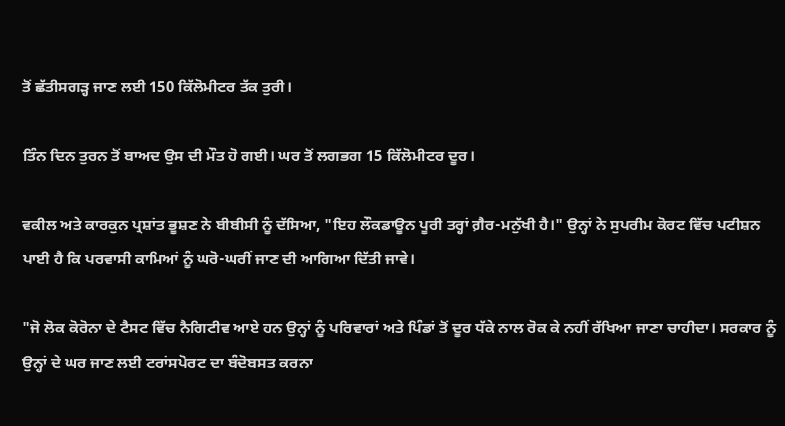ਤੋਂ ਛੱਤੀਸਗੜ੍ਹ ਜਾਣ ਲਈ 150 ਕਿੱਲੋਮੀਟਰ ਤੱਕ ਤੁਰੀ।

ਤਿੰਨ ਦਿਨ ਤੁਰਨ ਤੋਂ ਬਾਅਦ ਉਸ ਦੀ ਮੌਤ ਹੋ ਗਈ। ਘਰ ਤੋਂ ਲਗਭਗ 15 ਕਿੱਲੋਮੀਟਰ ਦੂਰ।

ਵਕੀਲ ਅਤੇ ਕਾਰਕੁਨ ਪ੍ਰਸ਼ਾਂਤ ਭੂਸ਼ਣ ਨੇ ਬੀਬੀਸੀ ਨੂੰ ਦੱਸਿਆ, "ਇਹ ਲੌਕਡਾਊਨ ਪੂਰੀ ਤਰ੍ਹਾਂ ਗ਼ੈਰ-ਮਨੁੱਖੀ ਹੈ।" ਉਨ੍ਹਾਂ ਨੇ ਸੁਪਰੀਮ ਕੋਰਟ ਵਿੱਚ ਪਟੀਸ਼ਨ ਪਾਈ ਹੈ ਕਿ ਪਰਵਾਸੀ ਕਾਮਿਆਂ ਨੂੰ ਘਰੋ-ਘਰੀਂ ਜਾਣ ਦੀ ਆਗਿਆ ਦਿੱਤੀ ਜਾਵੇ।

"ਜੋ ਲੋਕ ਕੋਰੋਨਾ ਦੇ ਟੈਸਟ ਵਿੱਚ ਨੈਗਿਟੀਵ ਆਏ ਹਨ ਉਨ੍ਹਾਂ ਨੂੰ ਪਰਿਵਾਰਾਂ ਅਤੇ ਪਿੰਡਾਂ ਤੋਂ ਦੂਰ ਧੱਕੇ ਨਾਲ ਰੋਕ ਕੇ ਨਹੀਂ ਰੱਖਿਆ ਜਾਣਾ ਚਾਹੀਦਾ। ਸਰਕਾਰ ਨੂੰ ਉਨ੍ਹਾਂ ਦੇ ਘਰ ਜਾਣ ਲਈ ਟਰਾਂਸਪੋਰਟ ਦਾ ਬੰਦੋਬਸਤ ਕਰਨਾ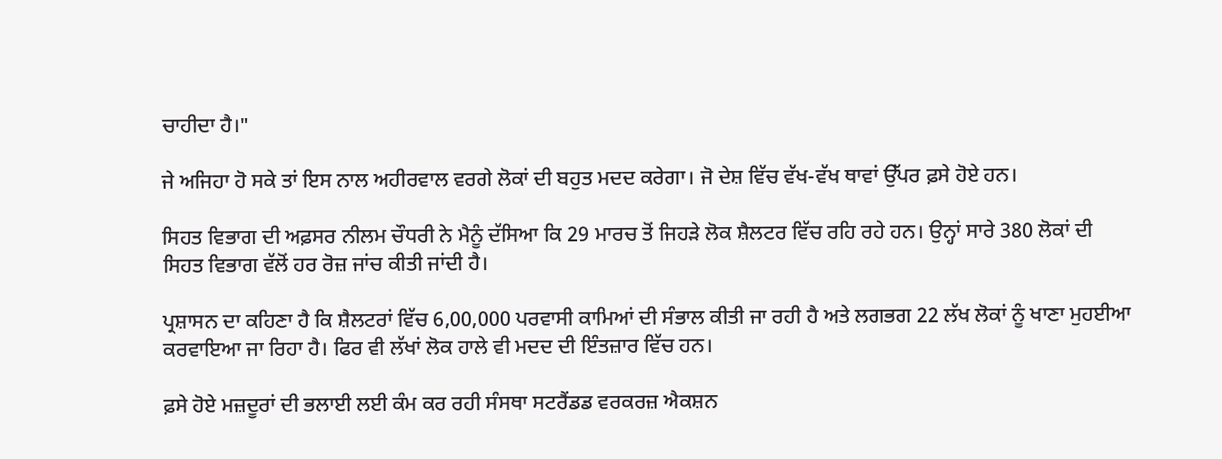ਚਾਹੀਦਾ ਹੈ।"

ਜੇ ਅਜਿਹਾ ਹੋ ਸਕੇ ਤਾਂ ਇਸ ਨਾਲ ਅਹੀਰਵਾਲ ਵਰਗੇ ਲੋਕਾਂ ਦੀ ਬਹੁਤ ਮਦਦ ਕਰੇਗਾ। ਜੋ ਦੇਸ਼ ਵਿੱਚ ਵੱਖ-ਵੱਖ ਥਾਵਾਂ ਉੱਪਰ ਫ਼ਸੇ ਹੋਏ ਹਨ।

ਸਿਹਤ ਵਿਭਾਗ ਦੀ ਅਫ਼ਸਰ ਨੀਲਮ ਚੌਧਰੀ ਨੇ ਮੈਨੂੰ ਦੱਸਿਆ ਕਿ 29 ਮਾਰਚ ਤੋਂ ਜਿਹੜੇ ਲੋਕ ਸ਼ੈਲਟਰ ਵਿੱਚ ਰਹਿ ਰਹੇ ਹਨ। ਉਨ੍ਹਾਂ ਸਾਰੇ 380 ਲੋਕਾਂ ਦੀ ਸਿਹਤ ਵਿਭਾਗ ਵੱਲੋਂ ਹਰ ਰੋਜ਼ ਜਾਂਚ ਕੀਤੀ ਜਾਂਦੀ ਹੈ।

ਪ੍ਰਸ਼ਾਸਨ ਦਾ ਕਹਿਣਾ ਹੈ ਕਿ ਸ਼ੈਲਟਰਾਂ ਵਿੱਚ 6,00,000 ਪਰਵਾਸੀ ਕਾਮਿਆਂ ਦੀ ਸੰਭਾਲ ਕੀਤੀ ਜਾ ਰਹੀ ਹੈ ਅਤੇ ਲਗਭਗ 22 ਲੱਖ ਲੋਕਾਂ ਨੂੰ ਖਾਣਾ ਮੁਹਈਆ ਕਰਵਾਇਆ ਜਾ ਰਿਹਾ ਹੈ। ਫਿਰ ਵੀ ਲੱਖਾਂ ਲੋਕ ਹਾਲੇ ਵੀ ਮਦਦ ਦੀ ਇੰਤਜ਼ਾਰ ਵਿੱਚ ਹਨ।

ਫ਼ਸੇ ਹੋਏ ਮਜ਼ਦੂਰਾਂ ਦੀ ਭਲਾਈ ਲਈ ਕੰਮ ਕਰ ਰਹੀ ਸੰਸਥਾ ਸਟਰੈਂਡਡ ਵਰਕਰਜ਼ ਐਕਸ਼ਨ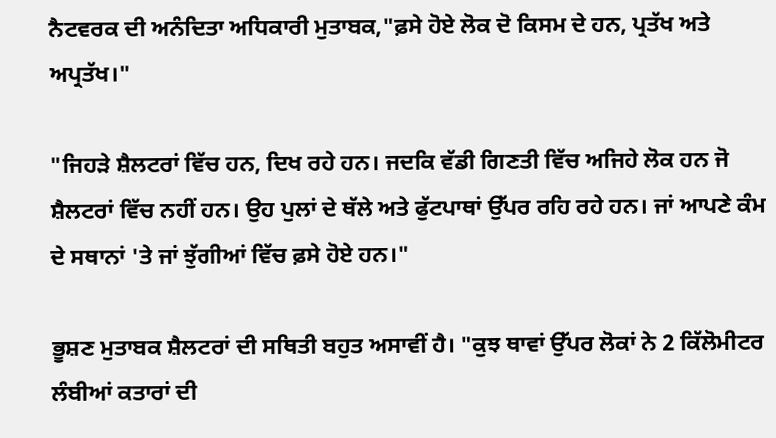ਨੈਟਵਰਕ ਦੀ ਅਨੰਦਿਤਾ ਅਧਿਕਾਰੀ ਮੁਤਾਬਕ,"ਫ਼ਸੇ ਹੋਏ ਲੋਕ ਦੋ ਕਿਸਮ ਦੇ ਹਨ, ਪ੍ਰਤੱਖ ਅਤੇ ਅਪ੍ਰਤੱਖ।"

"ਜਿਹੜੇ ਸ਼ੈਲਟਰਾਂ ਵਿੱਚ ਹਨ, ਦਿਖ ਰਹੇ ਹਨ। ਜਦਕਿ ਵੱਡੀ ਗਿਣਤੀ ਵਿੱਚ ਅਜਿਹੇ ਲੋਕ ਹਨ ਜੋ ਸ਼ੈਲਟਰਾਂ ਵਿੱਚ ਨਹੀਂ ਹਨ। ਉਹ ਪੁਲਾਂ ਦੇ ਥੱਲੇ ਅਤੇ ਫੁੱਟਪਾਥਾਂ ਉੱਪਰ ਰਹਿ ਰਹੇ ਹਨ। ਜਾਂ ਆਪਣੇ ਕੰਮ ਦੇ ਸਥਾਨਾਂ 'ਤੇ ਜਾਂ ਝੁੱਗੀਆਂ ਵਿੱਚ ਫ਼ਸੇ ਹੋਏ ਹਨ।"

ਭੂਸ਼ਣ ਮੁਤਾਬਕ ਸ਼ੈਲਟਰਾਂ ਦੀ ਸਥਿਤੀ ਬਹੁਤ ਅਸਾਵੀਂ ਹੈ। "ਕੁਝ ਥਾਵਾਂ ਉੱਪਰ ਲੋਕਾਂ ਨੇ 2 ਕਿੱਲੋਮੀਟਰ ਲੰਬੀਆਂ ਕਤਾਰਾਂ ਦੀ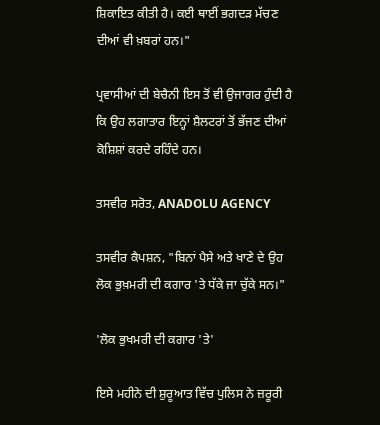ਸ਼ਿਕਾਇਤ ਕੀਤੀ ਹੈ। ਕਈ ਥਾਈਂ ਭਗਦੜ ਮੱਚਣ ਦੀਆਂ ਵੀ ਖ਼ਬਰਾਂ ਹਨ।"

ਪ੍ਰਵਾਸੀਆਂ ਦੀ ਬੇਚੈਨੀ ਇਸ ਤੋਂ ਵੀ ਉਜਾਗਰ ਹੁੰਦੀ ਹੈ ਕਿ ਉਹ ਲਗਾਤਾਰ ਇਨ੍ਹਾਂ ਸ਼ੈਲਟਰਾਂ ਤੋਂ ਭੱਜਣ ਦੀਆਂ ਕੋਸ਼ਿਸ਼ਾਂ ਕਰਦੇ ਰਹਿੰਦੇ ਹਨ।

ਤਸਵੀਰ ਸਰੋਤ, ANADOLU AGENCY

ਤਸਵੀਰ ਕੈਪਸ਼ਨ, "ਬਿਨਾਂ ਪੈਸੇ ਅਤੇ ਖਾਣੇ ਦੇ ਉਹ ਲੋਕ ਭੁਖ਼ਮਰੀ ਦੀ ਕਗਾਰ 'ਤੇ ਧੱਕੇ ਜਾ ਚੁੱਕੇ ਸਨ।"

'ਲੋਕ ਭੁਖਮਰੀ ਦੀ ਕਗਾਰ 'ਤੇ'

ਇਸੇ ਮਹੀਨੇ ਦੀ ਸ਼ੁਰੂਆਤ ਵਿੱਚ ਪੁਲਿਸ ਨੇ ਜ਼ਰੂਰੀ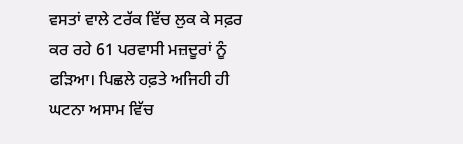ਵਸਤਾਂ ਵਾਲੇ ਟਰੱਕ ਵਿੱਚ ਲੁਕ ਕੇ ਸਫ਼ਰ ਕਰ ਰਹੇ 61 ਪਰਵਾਸੀ ਮਜ਼ਦੂਰਾਂ ਨੂੰ ਫੜਿਆ। ਪਿਛਲੇ ਹਫ਼ਤੇ ਅਜਿਹੀ ਹੀ ਘਟਨਾ ਅਸਾਮ ਵਿੱਚ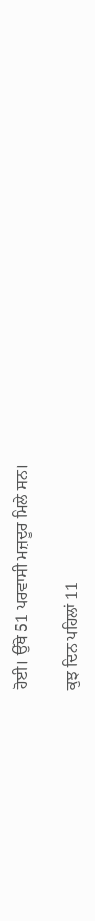ਹੋਈ। ਉੱਥੇ 51 ਪਰਵਾਸੀ ਮਜ਼ਦੂਰ ਮਿਲੇ ਸਨ।

ਕੁਝ ਦਿਨ ਪਹਿਲਾਂ 11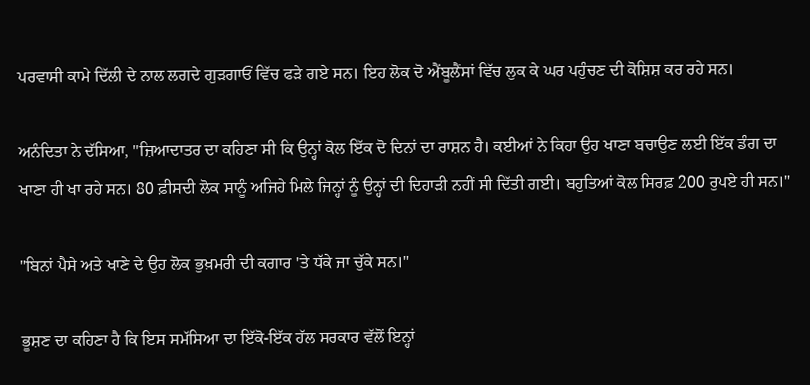ਪਰਵਾਸੀ ਕਾਮੇ ਦਿੱਲੀ ਦੇ ਨਾਲ ਲਗਦੇ ਗੁੜਗਾਓਂ ਵਿੱਚ ਫੜੇ ਗਏ ਸਨ। ਇਹ ਲੋਕ ਦੋ ਐਂਬੂਲੈਂਸਾਂ ਵਿੱਚ ਲੁਕ ਕੇ ਘਰ ਪਹੁੰਚਣ ਦੀ ਕੋਸ਼ਿਸ਼ ਕਰ ਰਹੇ ਸਨ।

ਅਨੰਦਿਤਾ ਨੇ ਦੱਸਿਆ, "ਜ਼ਿਆਦਾਤਰ ਦਾ ਕਹਿਣਾ ਸੀ ਕਿ ਉਨ੍ਹਾਂ ਕੋਲ ਇੱਕ ਦੋ ਦਿਨਾਂ ਦਾ ਰਾਸ਼ਨ ਹੈ। ਕਈਆਂ ਨੇ ਕਿਹਾ ਉਹ ਖਾਣਾ ਬਚਾਉਣ ਲਈ ਇੱਕ ਡੰਗ ਦਾ ਖਾਣਾ ਹੀ ਖਾ ਰਹੇ ਸਨ। 80 ਫ਼ੀਸਦੀ ਲੋਕ ਸਾਨੂੰ ਅਜਿਹੇ ਮਿਲੇ ਜਿਨ੍ਹਾਂ ਨੂੰ ਉਨ੍ਹਾਂ ਦੀ ਦਿਹਾੜੀ ਨਹੀਂ ਸੀ ਦਿੱਤੀ ਗਈ। ਬਹੁਤਿਆਂ ਕੋਲ ਸਿਰਫ਼ 200 ਰੁਪਏ ਹੀ ਸਨ।"

"ਬਿਨਾਂ ਪੈਸੇ ਅਤੇ ਖਾਣੇ ਦੇ ਉਹ ਲੋਕ ਭੁਖ਼ਮਰੀ ਦੀ ਕਗਾਰ 'ਤੇ ਧੱਕੇ ਜਾ ਚੁੱਕੇ ਸਨ।"

ਭੂਸ਼ਣ ਦਾ ਕਹਿਣਾ ਹੈ ਕਿ ਇਸ ਸਮੱਸਿਆ ਦਾ ਇੱਕੋ-ਇੱਕ ਹੱਲ ਸਰਕਾਰ ਵੱਲੋਂ ਇਨ੍ਹਾਂ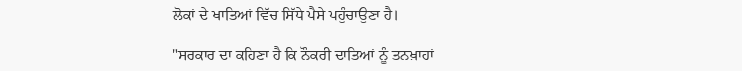ਲੋਕਾਂ ਦੇ ਖਾਤਿਆਂ ਵਿੱਚ ਸਿੱਧੇ ਪੈਸੇ ਪਹੁੰਚਾਉਣਾ ਹੈ।

"ਸਰਕਾਰ ਦਾ ਕਹਿਣਾ ਹੈ ਕਿ ਨੌਕਰੀ ਦਾਤਿਆਂ ਨੂੰ ਤਨਖ਼ਾਹਾਂ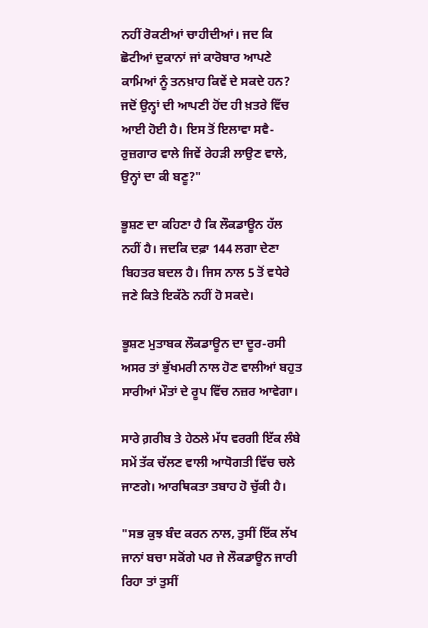ਨਹੀਂ ਰੋਕਣੀਆਂ ਚਾਹੀਦੀਆਂ। ਜਦ ਕਿ ਛੋਟੀਆਂ ਦੁਕਾਨਾਂ ਜਾਂ ਕਾਰੋਬਾਰ ਆਪਣੇ ਕਾਮਿਆਂ ਨੂੰ ਤਨਖ਼ਾਹ ਕਿਵੇਂ ਦੇ ਸਕਦੇ ਹਨ? ਜਦੋਂ ਉਨ੍ਹਾਂ ਦੀ ਆਪਣੀ ਹੋਂਦ ਹੀ ਖ਼ਤਰੇ ਵਿੱਚ ਆਈ ਹੋਈ ਹੈ। ਇਸ ਤੋਂ ਇਲਾਵਾ ਸਵੈ-ਰੁਜ਼ਗਾਰ ਵਾਲੇ ਜਿਵੇਂ ਰੇਹੜੀ ਲਾਉਣ ਵਾਲੇ, ਉਨ੍ਹਾਂ ਦਾ ਕੀ ਬਣੂ?"

ਭੂਸ਼ਣ ਦਾ ਕਹਿਣਾ ਹੈ ਕਿ ਲੌਕਡਾਊਨ ਹੱਲ ਨਹੀਂ ਹੈ। ਜਦਕਿ ਦਫ਼ਾ 144 ਲਗਾ ਦੇਣਾ ਬਿਹਤਰ ਬਦਲ ਹੈ। ਜਿਸ ਨਾਲ 5 ਤੋਂ ਵਧੇਰੇ ਜਣੇ ਕਿਤੇ ਇਕੱਠੇ ਨਹੀਂ ਹੋ ਸਕਦੇ।

ਭੂਸ਼ਣ ਮੁਤਾਬਕ ਲੌਕਡਾਊਨ ਦਾ ਦੂਰ-ਰਸੀ ਅਸਰ ਤਾਂ ਭੁੱਖਮਰੀ ਨਾਲ ਹੋਣ ਵਾਲੀਆਂ ਬਹੁਤ ਸਾਰੀਆਂ ਮੌਤਾਂ ਦੇ ਰੂਪ ਵਿੱਚ ਨਜ਼ਰ ਆਵੇਗਾ।

ਸਾਰੇ ਗ਼ਰੀਬ ਤੇ ਹੇਠਲੇ ਮੱਧ ਵਰਗੀ ਇੱਕ ਲੰਬੇ ਸਮੇਂ ਤੱਕ ਚੱਲਣ ਵਾਲੀ ਆਧੋਗਤੀ ਵਿੱਚ ਚਲੇ ਜਾਣਗੇ। ਆਰਥਿਕਤਾ ਤਬਾਹ ਹੋ ਚੁੱਕੀ ਹੈ।

"ਸਭ ਕੁਝ ਬੰਦ ਕਰਨ ਨਾਲ, ਤੁਸੀਂ ਇੱਕ ਲੱਖ ਜਾਨਾਂ ਬਚਾ ਸਕੋਂਗੇ ਪਰ ਜੇ ਲੌਕਡਾਊਨ ਜਾਰੀ ਰਿਹਾ ਤਾਂ ਤੁਸੀਂ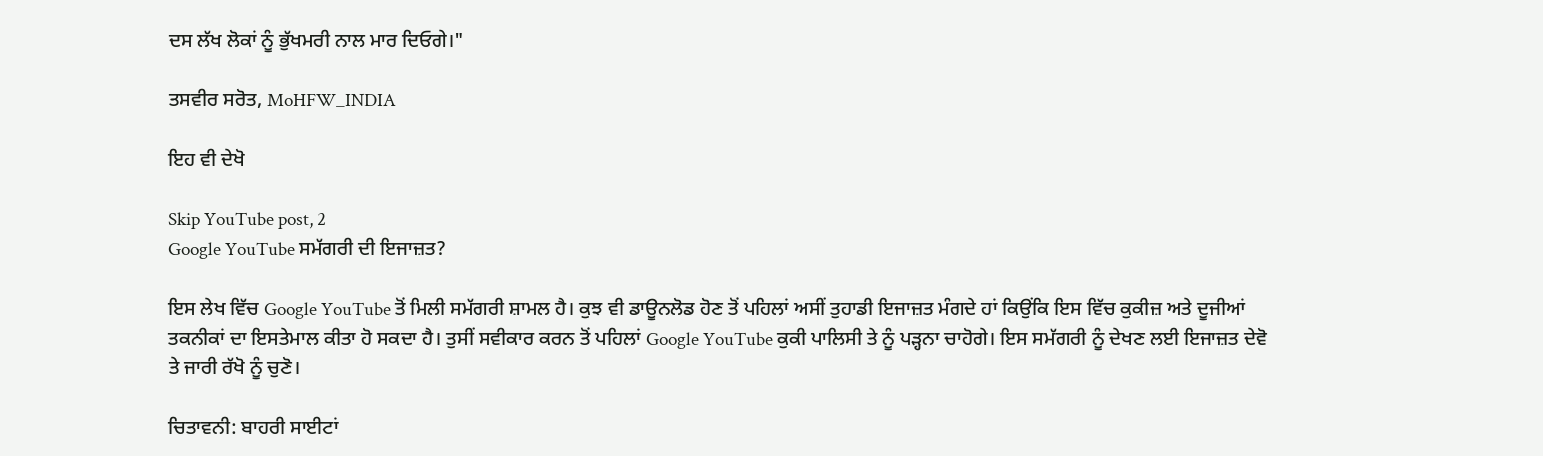ਦਸ ਲੱਖ ਲੋਕਾਂ ਨੂੰ ਭੁੱਖਮਰੀ ਨਾਲ ਮਾਰ ਦਿਓਗੇ।"

ਤਸਵੀਰ ਸਰੋਤ, MoHFW_INDIA

ਇਹ ਵੀ ਦੇਖੋ

Skip YouTube post, 2
Google YouTube ਸਮੱਗਰੀ ਦੀ ਇਜਾਜ਼ਤ?

ਇਸ ਲੇਖ ਵਿੱਚ Google YouTube ਤੋਂ ਮਿਲੀ ਸਮੱਗਰੀ ਸ਼ਾਮਲ ਹੈ। ਕੁਝ ਵੀ ਡਾਊਨਲੋਡ ਹੋਣ ਤੋਂ ਪਹਿਲਾਂ ਅਸੀਂ ਤੁਹਾਡੀ ਇਜਾਜ਼ਤ ਮੰਗਦੇ ਹਾਂ ਕਿਉਂਕਿ ਇਸ ਵਿੱਚ ਕੁਕੀਜ਼ ਅਤੇ ਦੂਜੀਆਂ ਤਕਨੀਕਾਂ ਦਾ ਇਸਤੇਮਾਲ ਕੀਤਾ ਹੋ ਸਕਦਾ ਹੈ। ਤੁਸੀਂ ਸਵੀਕਾਰ ਕਰਨ ਤੋਂ ਪਹਿਲਾਂ Google YouTube ਕੁਕੀ ਪਾਲਿਸੀ ਤੇ ਨੂੰ ਪੜ੍ਹਨਾ ਚਾਹੋਗੇ। ਇਸ ਸਮੱਗਰੀ ਨੂੰ ਦੇਖਣ ਲਈ ਇਜਾਜ਼ਤ ਦੇਵੋ ਤੇ ਜਾਰੀ ਰੱਖੋ ਨੂੰ ਚੁਣੋ।

ਚਿਤਾਵਨੀ: ਬਾਹਰੀ ਸਾਈਟਾਂ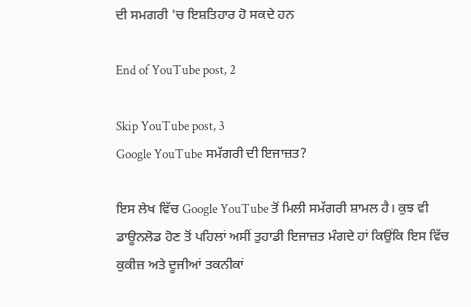ਦੀ ਸਮਗਰੀ 'ਚ ਇਸ਼ਤਿਹਾਰ ਹੋ ਸਕਦੇ ਹਨ

End of YouTube post, 2

Skip YouTube post, 3
Google YouTube ਸਮੱਗਰੀ ਦੀ ਇਜਾਜ਼ਤ?

ਇਸ ਲੇਖ ਵਿੱਚ Google YouTube ਤੋਂ ਮਿਲੀ ਸਮੱਗਰੀ ਸ਼ਾਮਲ ਹੈ। ਕੁਝ ਵੀ ਡਾਊਨਲੋਡ ਹੋਣ ਤੋਂ ਪਹਿਲਾਂ ਅਸੀਂ ਤੁਹਾਡੀ ਇਜਾਜ਼ਤ ਮੰਗਦੇ ਹਾਂ ਕਿਉਂਕਿ ਇਸ ਵਿੱਚ ਕੁਕੀਜ਼ ਅਤੇ ਦੂਜੀਆਂ ਤਕਨੀਕਾਂ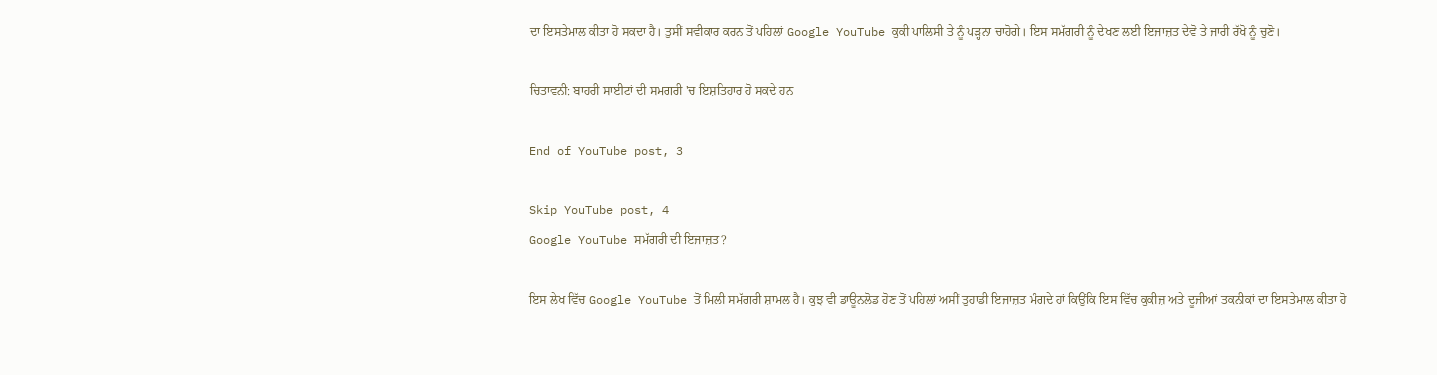ਦਾ ਇਸਤੇਮਾਲ ਕੀਤਾ ਹੋ ਸਕਦਾ ਹੈ। ਤੁਸੀਂ ਸਵੀਕਾਰ ਕਰਨ ਤੋਂ ਪਹਿਲਾਂ Google YouTube ਕੁਕੀ ਪਾਲਿਸੀ ਤੇ ਨੂੰ ਪੜ੍ਹਨਾ ਚਾਹੋਗੇ। ਇਸ ਸਮੱਗਰੀ ਨੂੰ ਦੇਖਣ ਲਈ ਇਜਾਜ਼ਤ ਦੇਵੋ ਤੇ ਜਾਰੀ ਰੱਖੋ ਨੂੰ ਚੁਣੋ।

ਚਿਤਾਵਨੀ: ਬਾਹਰੀ ਸਾਈਟਾਂ ਦੀ ਸਮਗਰੀ 'ਚ ਇਸ਼ਤਿਹਾਰ ਹੋ ਸਕਦੇ ਹਨ

End of YouTube post, 3

Skip YouTube post, 4
Google YouTube ਸਮੱਗਰੀ ਦੀ ਇਜਾਜ਼ਤ?

ਇਸ ਲੇਖ ਵਿੱਚ Google YouTube ਤੋਂ ਮਿਲੀ ਸਮੱਗਰੀ ਸ਼ਾਮਲ ਹੈ। ਕੁਝ ਵੀ ਡਾਊਨਲੋਡ ਹੋਣ ਤੋਂ ਪਹਿਲਾਂ ਅਸੀਂ ਤੁਹਾਡੀ ਇਜਾਜ਼ਤ ਮੰਗਦੇ ਹਾਂ ਕਿਉਂਕਿ ਇਸ ਵਿੱਚ ਕੁਕੀਜ਼ ਅਤੇ ਦੂਜੀਆਂ ਤਕਨੀਕਾਂ ਦਾ ਇਸਤੇਮਾਲ ਕੀਤਾ ਹੋ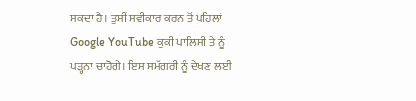ਸਕਦਾ ਹੈ। ਤੁਸੀਂ ਸਵੀਕਾਰ ਕਰਨ ਤੋਂ ਪਹਿਲਾਂ Google YouTube ਕੁਕੀ ਪਾਲਿਸੀ ਤੇ ਨੂੰ ਪੜ੍ਹਨਾ ਚਾਹੋਗੇ। ਇਸ ਸਮੱਗਰੀ ਨੂੰ ਦੇਖਣ ਲਈ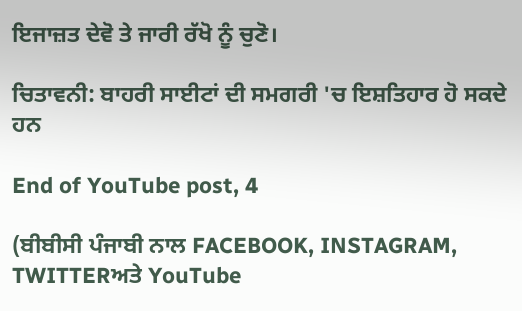ਇਜਾਜ਼ਤ ਦੇਵੋ ਤੇ ਜਾਰੀ ਰੱਖੋ ਨੂੰ ਚੁਣੋ।

ਚਿਤਾਵਨੀ: ਬਾਹਰੀ ਸਾਈਟਾਂ ਦੀ ਸਮਗਰੀ 'ਚ ਇਸ਼ਤਿਹਾਰ ਹੋ ਸਕਦੇ ਹਨ

End of YouTube post, 4

(ਬੀਬੀਸੀ ਪੰਜਾਬੀ ਨਾਲ FACEBOOK, INSTAGRAM, TWITTERਅਤੇ YouTube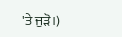'ਤੇ ਜੁੜੋ।)